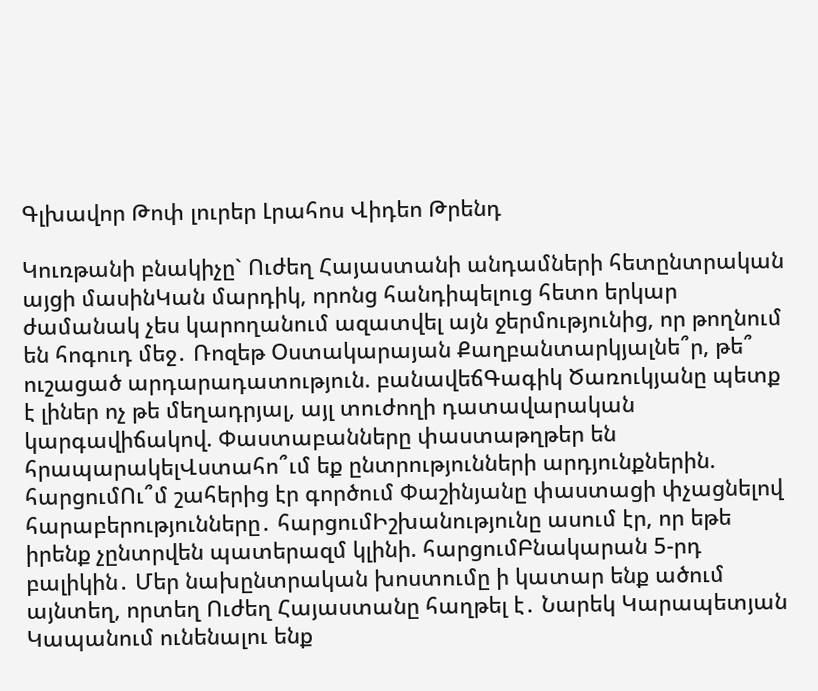Գլխավոր Թոփ լուրեր Լրահոս Վիդեո Թրենդ

Կուռթանի բնակիչը` Ուժեղ Հայաստանի անդամների հետընտրական այցի մասինԿան մարդիկ, որոնց հանդիպելուց հետո երկար ժամանակ չես կարողանում ազատվել այն ջերմությունից, որ թողնում են հոգուդ մեջ․ Ռոզեթ Օստակարայան Քաղբանտարկյալնե՞ր, թե՞ ուշացած արդարադատություն. բանավեճԳագիկ Ծառուկյանը պետք է լիներ ոչ թե մեղադրյալ, այլ տուժողի դատավարական կարգավիճակով. Փաստաբանները փաստաթղթեր են հրապարակելՎստահո՞ւմ եք ընտրությունների արդյունքներին. հարցումՈւ՞մ շահերից էր գործում Փաշինյանը փաստացի փչացնելով հարաբերությունները․ հարցումԻշխանությունը ասում էր, որ եթե իրենք չընտրվեն պատերազմ կլինի. հարցումԲնակարան 5-րդ բալիկին․ Մեր նախընտրական խոստումը ի կատար ենք ածում այնտեղ, որտեղ Ուժեղ Հայաստանը հաղթել է․ Նարեկ Կարապետյան Կապանում ունենալու ենք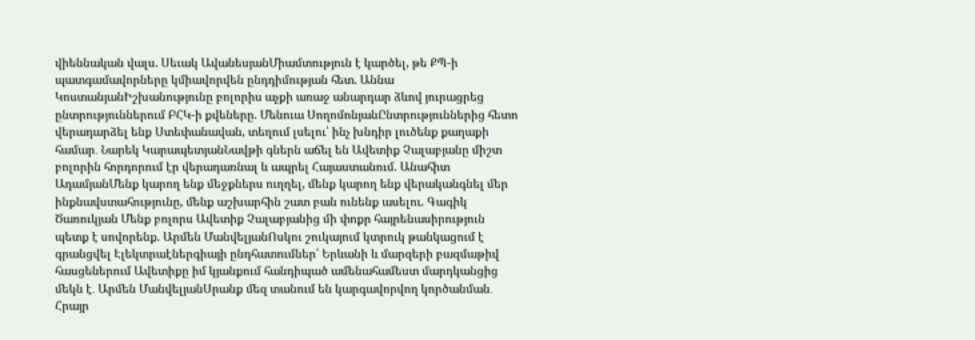վիեննական վալս. Սեւակ ԱվանեսյանՄիամտություն է կարծել, թե ՔՊ-ի պատգամավորները կմիավորվեն ընդդիմության հետ. Աննա ԿոստանյանԻշխանությունը բոլորիս աչքի առաջ անարդար ձևով յուրացրեց ընտրություններում ԲՀԿ-ի քվեները. Մենուա ՍողոմոնյանԸնտրություններից հետո վերադարձել ենք Ստեփանավան, տեղում լսելու՝ ինչ խնդիր լուծենք քաղաքի համար․ Նարեկ ԿարապետյանՆավթի գներն աճել են Ավետիք Չալաբյանը միշտ բոլորին հորդորում էր վերադառնալ և ապրել Հայաստանում. Անահիտ ԱդամյանՄենք կարող ենք մեջքներս ուղղել, մենք կարող ենք վերականգնել մեր ինքնավստահությունը, մենք աշխարհին շատ բան ունենք ասելու. Գագիկ Ծառուկյան Մենք բոլորս Ավետիք Չալաբյանից մի փոքր հայրենասիրություն պետք է սովորենք. Արմեն ՄանվելյանՈսկու շուկայում կտրուկ թանկացում է գրանցվել Էլեկտրաէներգիայի ընդհատումներ՝ Երևանի և մարզերի բազմաթիվ հասցեներում Ավետիքը իմ կյանքում հանդիպած ամենահամեստ մարդկանցից մեկն է․ Արմեն ՄանվելյանՍրանք մեզ տանում են կարգավորվող կործանման․ Հրայր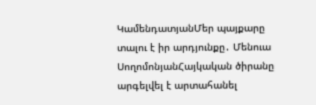ԿամենդատյանՄեր պայքարը տալու է իր արդյունքը․ Մենուա ՍողոմոնյանՀայկական ծիրանը արգելվել է արտահանել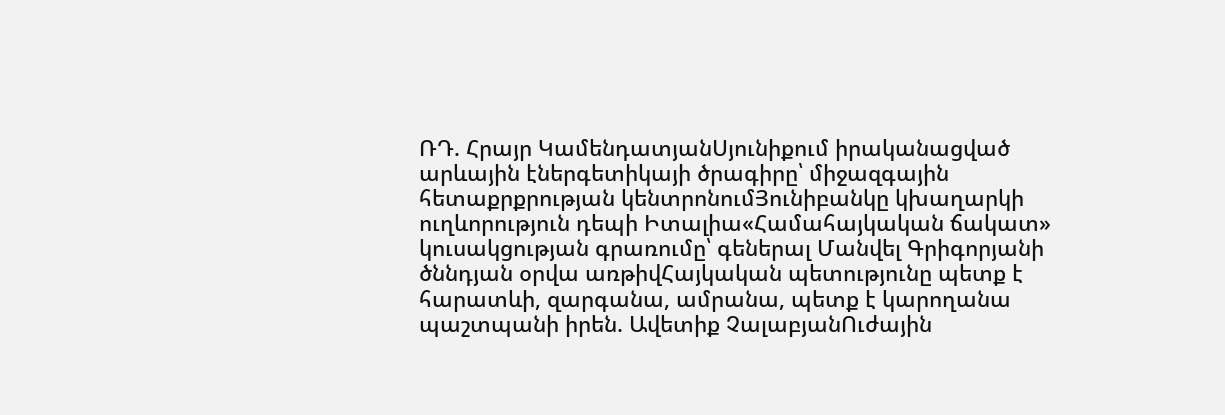ՌԴ. Հրայր ԿամենդատյանՍյունիքում իրականացված արևային էներգետիկայի ծրագիրը՝ միջազգային հետաքրքրության կենտրոնումՅունիբանկը կխաղարկի ուղևորություն դեպի Իտալիա«Համահայկական ճակատ» կուսակցության գրառումը՝ գեներալ Մանվել Գրիգորյանի ծննդյան օրվա առթիվՀայկական պետությունը պետք է հարատևի, զարգանա, ամրանա, պետք է կարողանա պաշտպանի իրեն. Ավետիք ՉալաբյանՈւժային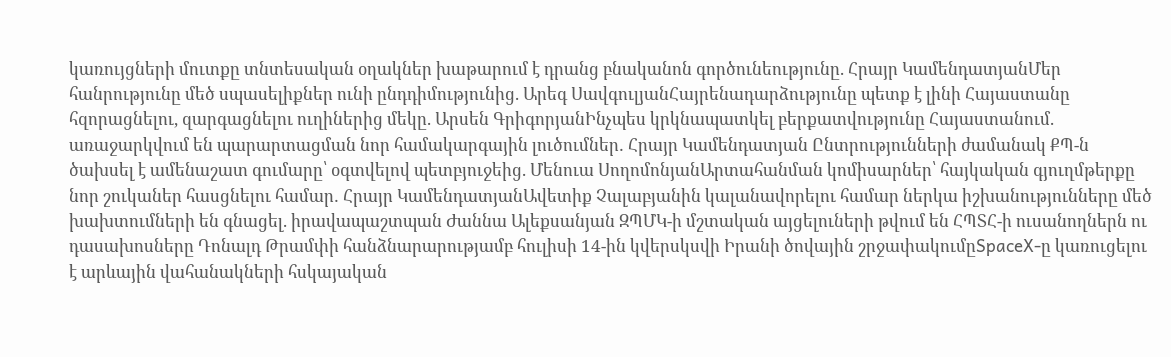կառույցների մուտքը տնտեսական օղակներ խաթարում է դրանց բնականոն գործունեությունը. Հրայր ԿամենդատյանՄեր հանրությունը մեծ սպասելիքներ ունի ընդդիմությունից. Արեգ ՍավգուլյանՀայրենադարձությունը պետք է լինի Հայաստանը հզորացնելու, զարգացնելու ուղիներից մեկը. Արսեն ԳրիգորյանԻնչպես կրկնապատկել բերքատվությունը Հայաստանում. առաջարկվում են պարարտացման նոր համակարգային լուծումներ․ Հրայր Կամենդատյան Ընտրությունների ժամանակ ՔՊ-ն ծախսել է ամենաշատ գումարը՝ օգտվելով պետբյուջեից. Մենուա ՍողոմոնյանԱրտահանման կոմիսարներ՝ հայկական գյուղմթերքը նոր շուկաներ հասցնելու համար․ Հրայր ԿամենդատյանԱվետիք Չալաբյանին կալանավորելու համար ներկա իշխանությունները մեծ խախտումների են գնացել. իրավապաշտպան Ժաննա Ալեքսանյան ԶՊՄԿ-ի մշտական այցելուների թվում են ՀՊՏՀ-ի ուսանողներն ու դասախոսները Դոնալդ Թրամփի հանձնարարությամբ հուլիսի 14-ին կվերսկսվի Իրանի ծովային շրջափակումըSpaceX-ը կառուցելու է արևային վահանակների հսկայական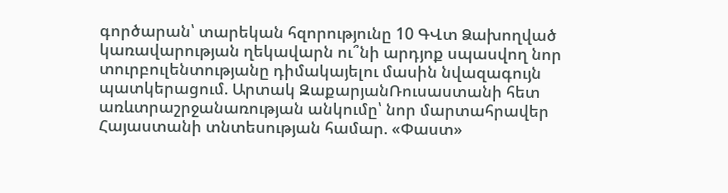գործարան՝ տարեկան հզորությունը 10 ԳՎտ Ձախողված կառավարության ղեկավարն ու՞նի արդյոք սպասվող նոր տուրբուլենտությանը դիմակայելու մասին նվազագույն պատկերացում. Արտակ ԶաքարյանՌուսաստանի հետ առևտրաշրջանառության անկումը՝ նոր մարտահրավեր Հայաստանի տնտեսության համար. «Փաստ»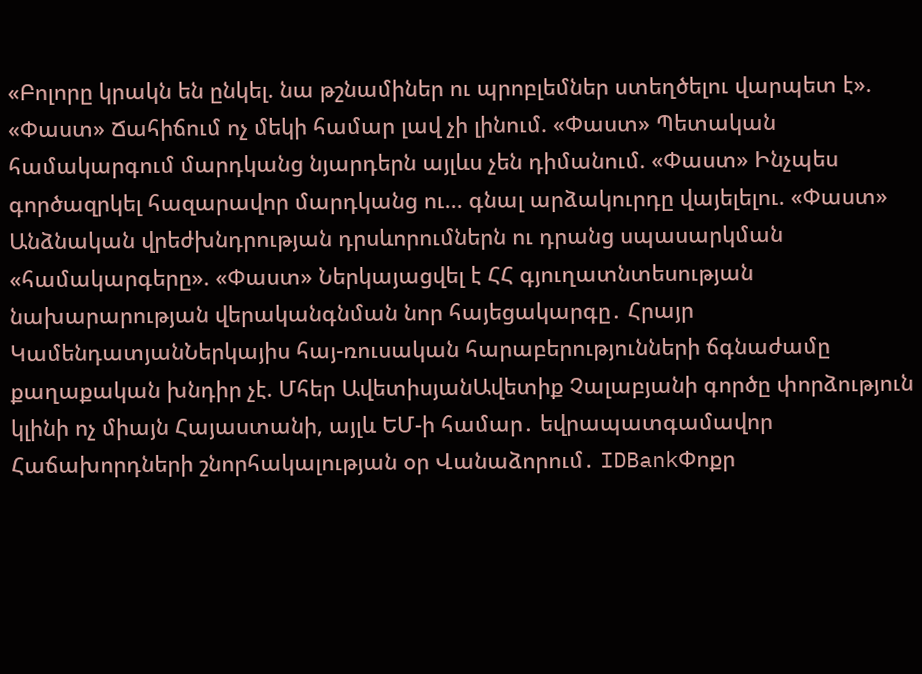«Բոլորը կրակն են ընկել. նա թշնամիներ ու պրոբլեմներ ստեղծելու վարպետ է». «Փաստ» Ճահիճում ոչ մեկի համար լավ չի լինում. «Փաստ» Պետական համակարգում մարդկանց նյարդերն այլևս չեն դիմանում. «Փաստ» Ինչպես գործազրկել հազարավոր մարդկանց ու... գնալ արձակուրդը վայելելու. «Փաստ» Անձնական վրեժխնդրության դրսևորումներն ու դրանց սպասարկման «համակարգերը». «Փաստ» Ներկայացվել է ՀՀ գյուղատնտեսության նախարարության վերականգնման նոր հայեցակարգը․ Հրայր ԿամենդատյանՆերկայիս հայ-ռուսական հարաբերությունների ճգնաժամը քաղաքական խնդիր չէ. Մհեր ԱվետիսյանԱվետիք Չալաբյանի գործը փորձություն կլինի ոչ միայն Հայաստանի, այլև ԵՄ-ի համար․ եվրապատգամավոր Հաճախորդների շնորհակալության օր Վանաձորում․ IDBankՓոքր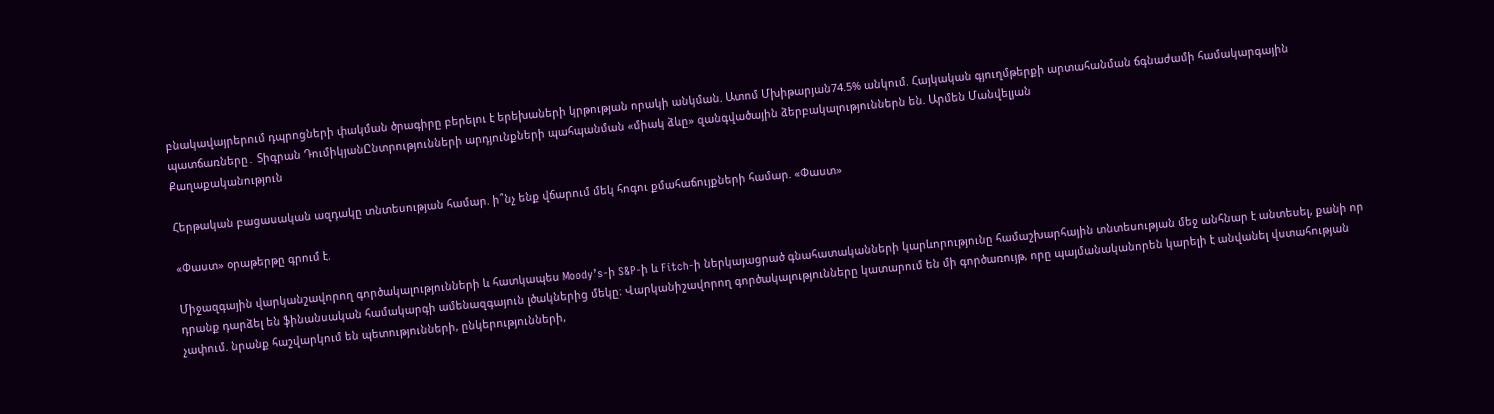բնակավայրերում դպրոցների փակման ծրագիրը բերելու է երեխաների կրթության որակի անկման. Ատոմ Մխիթարյան74.5% անկում. Հայկական գյուղմթերքի արտահանման ճգնաժամի համակարգային պատճառները․ Տիգրան ԴումիկյանԸնտրությունների արդյունքների պահպանման «միակ ձևը» զանգվածային ձերբակալություններն են. Արմեն Մանվելյան
Քաղաքականություն

Հերթական բացասական ազդակը տնտեսության համար. ի՞նչ ենք վճարում մեկ հոգու քմահաճույքների համար. «Փաստ»

«Փաստ» օրաթերթը գրում է.

Միջազգային վարկանշավորող գործակալությունների և հատկապես Moody’s-ի S&P-ի և Fitch-ի ներկայացրած գնահատականների կարևորությունը համաշխարհային տնտեսության մեջ անհնար է անտեսել, քանի որ դրանք դարձել են ֆինանսական համակարգի ամենազգայուն լծակներից մեկը։ Վարկանիշավորող գործակալությունները կատարում են մի գործառույթ, որը պայմանականորեն կարելի է անվանել վստահության չափում. նրանք հաշվարկում են պետությունների, ընկերությունների,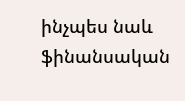ինչպես նաև ֆինանսական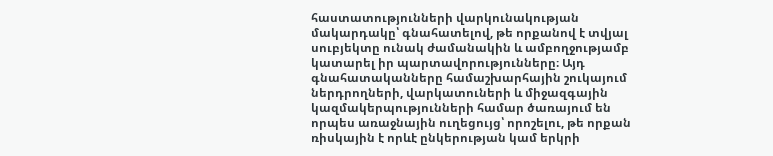հաստատությունների վարկունակության մակարդակը՝ գնահատելով, թե որքանով է տվյալ սուբյեկտը ունակ ժամանակին և ամբողջությամբ կատարել իր պարտավորությունները։ Այդ գնահատականները համաշխարհային շուկայում ներդրողների, վարկատուների և միջազգային կազմակերպությունների համար ծառայում են որպես առաջնային ուղեցույց՝ որոշելու, թե որքան ռիսկային է որևէ ընկերության կամ երկրի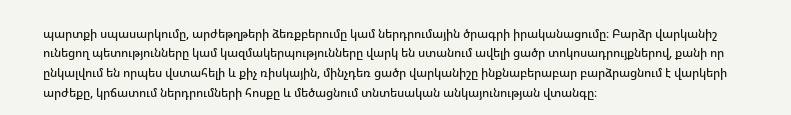պարտքի սպասարկումը, արժեթղթերի ձեռքբերումը կամ ներդրումային ծրագրի իրականացումը։ Բարձր վարկանիշ ունեցող պետությունները կամ կազմակերպությունները վարկ են ստանում ավելի ցածր տոկոսադրույքներով, քանի որ ընկալվում են որպես վստահելի և քիչ ռիսկային, մինչդեռ ցածր վարկանիշը ինքնաբերաբար բարձրացնում է վարկերի արժեքը, կրճատում ներդրումների հոսքը և մեծացնում տնտեսական անկայունության վտանգը։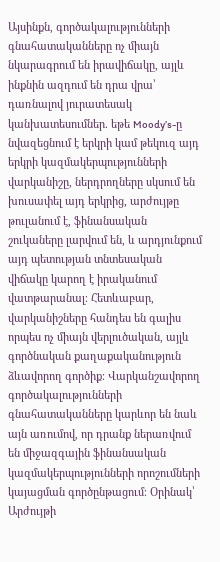Այսինքն, գործակալությունների գնահատականները ոչ միայն նկարագրում են իրավիճակը, այլև ինքնին ազդում են դրա վրա՝ դառնալով յուրատեսակ կանխատեսումներ. եթե Moody’s-ը նվազեցնում է երկրի կամ թեկուզ այդ երկրի կազմակերպությունների վարկանիշը, ներդրողները սկսում են խուսափել այդ երկրից, արժույթը թուլանում է, ֆինանսական շուկաները լարվում են, և արդյունքում այդ պետության տնտեսական վիճակը կարող է իրականում վատթարանալ։ Հետևաբար, վարկանիշները հանդես են գալիս որպես ոչ միայն վերլուծական, այլև գործնական քաղաքականություն ձևավորող գործիք։ Վարկանշավորող գործակալությունների գնահատականները կարևոր են նաև այն առումով, որ դրանք ներառվում են միջազգային ֆինանսական կազմակերպությունների որոշումների կայացման գործընթացում։ Օրինակ՝ Արժույթի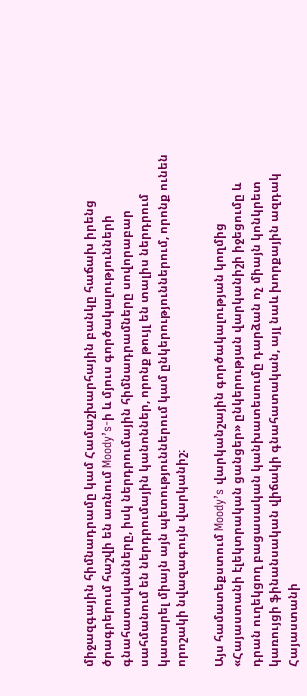միջազգային հիմնադրամը կամ Համաշխարհային բանկը հաճախ իրենց ծրագրերում հաշվի են առնում Moody’s-ի և մյուս գործակալությունների գնահատականները, իսկ ներդրումային հիմնադրամները սովորաբար սահմանում են ներդրումային կանոններ, որոնք թույլ են տալիս ներդրում կատարել միայն այն պետություններում կամ ընկերություններում, որոնք ունեն որոշակի նվազագույն վարկանիշ։

Այս համատեքստում Moody’s վարկանշային գործակալության կողմից «Հայաստանի էլեկտրական ցանցեր» ընկերության վարկանիշի իջեցումը և դրան ուղեկցող բացասական կանխատեսումը դարձան ոչ միայն կոնկրետ կառույցի ֆինանսական վիճակի գնահատական, այլ նաև խորքային ազդակ Հայաստանի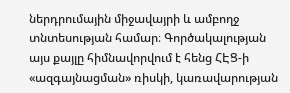ներդրումային միջավայրի և ամբողջ տնտեսության համար։ Գործակալության այս քայլը հիմնավորվում է հենց ՀԷՑ-ի «ազգայնացման» ռիսկի, կառավարության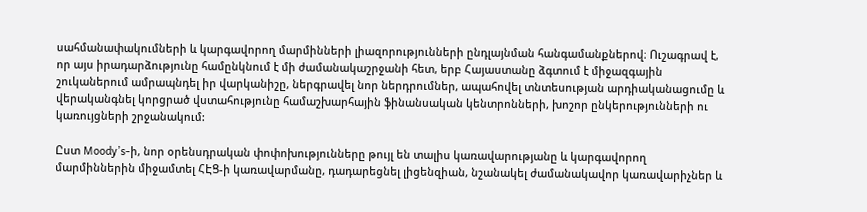սահմանափակումների և կարգավորող մարմինների լիազորությունների ընդլայնման հանգամանքներով։ Ուշագրավ է, որ այս իրադարձությունը համընկնում է մի ժամանակաշրջանի հետ, երբ Հայաստանը ձգտում է միջազգային շուկաներում ամրապնդել իր վարկանիշը, ներգրավել նոր ներդրումներ, ապահովել տնտեսության արդիականացումը և վերականգնել կորցրած վստահությունը համաշխարհային ֆինանսական կենտրոնների, խոշոր ընկերությունների ու կառույցների շրջանակում:

Ըստ Moody’s-ի, նոր օրենսդրական փոփոխությունները թույլ են տալիս կառավարությանը և կարգավորող մարմիններին միջամտել ՀԷՑ-ի կառավարմանը, դադարեցնել լիցենզիան, նշանակել ժամանակավոր կառավարիչներ և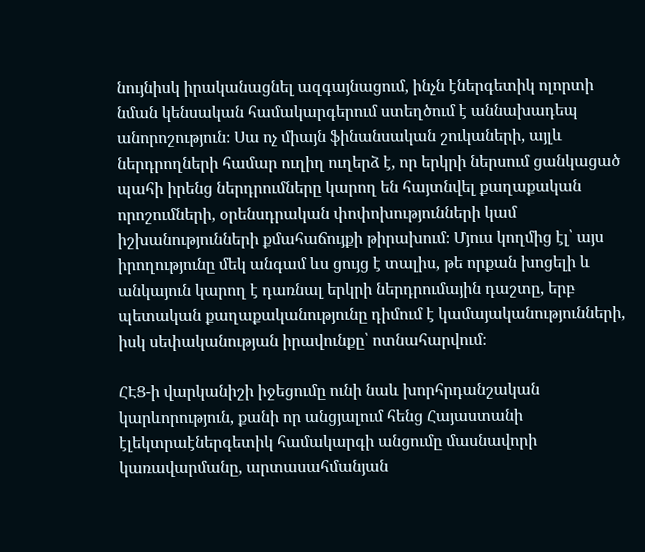նույնիսկ իրականացնել ազգայնացում, ինչն էներգետիկ ոլորտի նման կենսական համակարգերում ստեղծում է աննախադեպ անորոշություն։ Սա ոչ միայն ֆինանսական շուկաների, այլև ներդրողների համար ուղիղ ուղերձ է, որ երկրի ներսում ցանկացած պահի իրենց ներդրումները կարող են հայտնվել քաղաքական որոշումների, օրենսդրական փոփոխությունների կամ իշխանությունների քմահաճույքի թիրախում։ Մյուս կողմից էլ՝ այս իրողությունը մեկ անգամ ևս ցույց է տալիս, թե որքան խոցելի և անկայուն կարող է դառնալ երկրի ներդրումային դաշտը, երբ պետական քաղաքականությունը դիմում է կամայականությունների, իսկ սեփականության իրավունքը՝ ոտնահարվում։

ՀԷՑ-ի վարկանիշի իջեցումը ունի նաև խորհրդանշական կարևորություն, քանի որ անցյալում հենց Հայաստանի էլեկտրաէներգետիկ համակարգի անցումը մասնավորի կառավարմանը, արտասահմանյան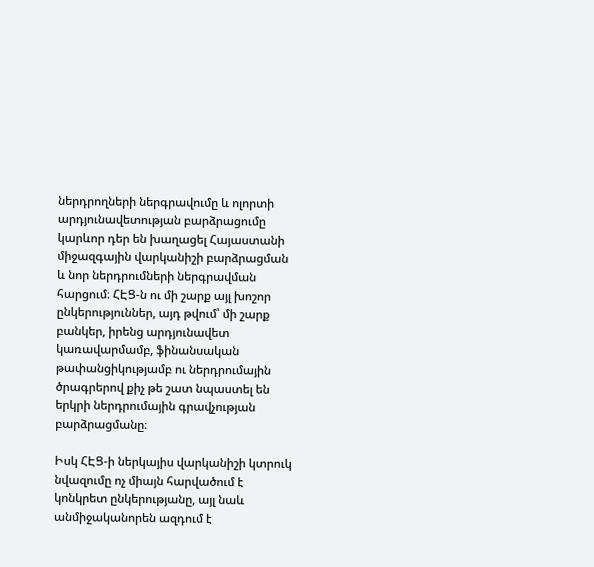ներդրողների ներգրավումը և ոլորտի արդյունավետության բարձրացումը կարևոր դեր են խաղացել Հայաստանի միջազգային վարկանիշի բարձրացման և նոր ներդրումների ներգրավման հարցում։ ՀԷՑ-ն ու մի շարք այլ խոշոր ընկերություններ, այդ թվում՝ մի շարք բանկեր, իրենց արդյունավետ կառավարմամբ, ֆինանսական թափանցիկությամբ ու ներդրումային ծրագրերով քիչ թե շատ նպաստել են երկրի ներդրումային գրավչության բարձրացմանը։

Իսկ ՀԷՑ-ի ներկայիս վարկանիշի կտրուկ նվազումը ոչ միայն հարվածում է կոնկրետ ընկերությանը, այլ նաև անմիջականորեն ազդում է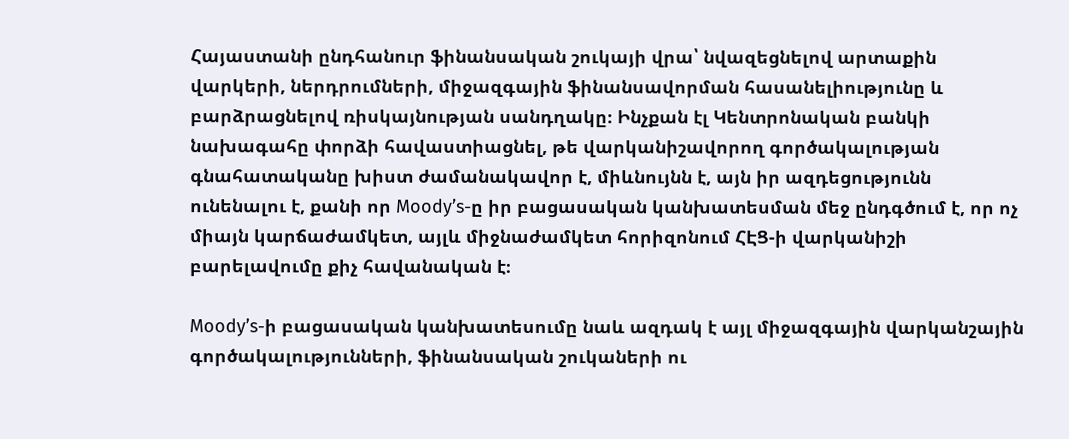Հայաստանի ընդհանուր ֆինանսական շուկայի վրա՝ նվազեցնելով արտաքին վարկերի, ներդրումների, միջազգային ֆինանսավորման հասանելիությունը և բարձրացնելով ռիսկայնության սանդղակը։ Ինչքան էլ Կենտրոնական բանկի նախագահը փորձի հավաստիացնել, թե վարկանիշավորող գործակալության գնահատականը խիստ ժամանակավոր է, միևնույնն է, այն իր ազդեցությունն ունենալու է, քանի որ Moody’s-ը իր բացասական կանխատեսման մեջ ընդգծում է, որ ոչ միայն կարճաժամկետ, այլև միջնաժամկետ հորիզոնում ՀԷՑ-ի վարկանիշի բարելավումը քիչ հավանական է։

Moody’s-ի բացասական կանխատեսումը նաև ազդակ է այլ միջազգային վարկանշային գործակալությունների, ֆինանսական շուկաների ու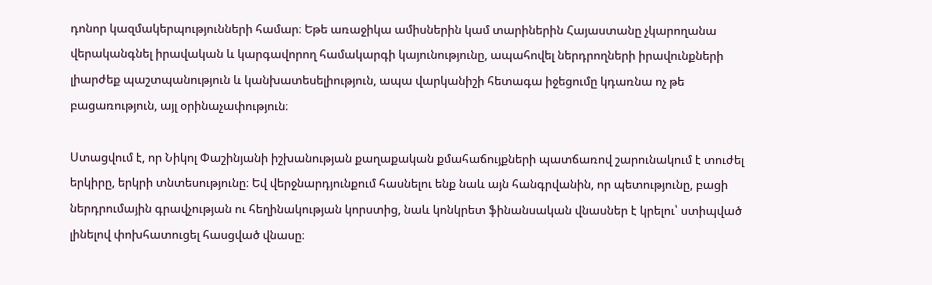դոնոր կազմակերպությունների համար։ Եթե առաջիկա ամիսներին կամ տարիներին Հայաստանը չկարողանա վերականգնել իրավական և կարգավորող համակարգի կայունությունը, ապահովել ներդրողների իրավունքների լիարժեք պաշտպանություն և կանխատեսելիություն, ապա վարկանիշի հետագա իջեցումը կդառնա ոչ թե բացառություն, այլ օրինաչափություն։

Ստացվում է, որ Նիկոլ Փաշինյանի իշխանության քաղաքական քմահաճույքների պատճառով շարունակում է տուժել երկիրը, երկրի տնտեսությունը։ Եվ վերջնարդյունքում հասնելու ենք նաև այն հանգրվանին, որ պետությունը, բացի ներդրումային գրավչության ու հեղինակության կորստից, նաև կոնկրետ ֆինանսական վնասներ է կրելու՝ ստիպված լինելով փոխհատուցել հասցված վնասը։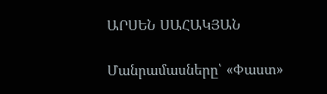ԱՐՍԵՆ ՍԱՀԱԿՅԱՆ

Մանրամասները՝ «Փաստ»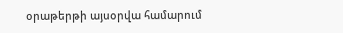օրաթերթի այսօրվա համարում